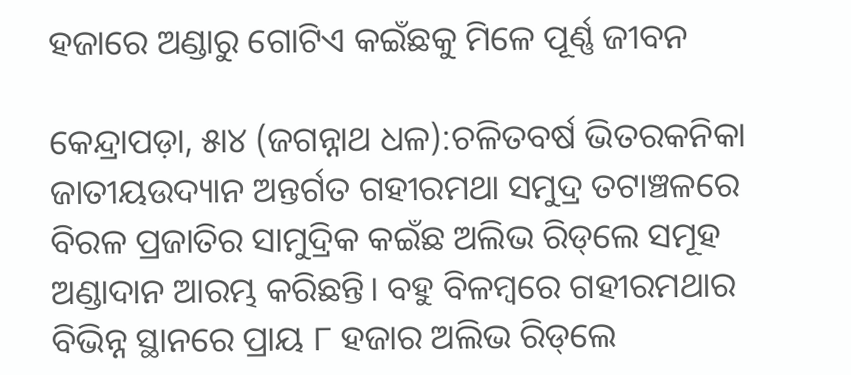ହଜାରେ ଅଣ୍ଡାରୁ ଗୋଟିଏ କଇଁଛକୁ ମିଳେ ପୂର୍ଣ୍ଣ ଜୀବନ

କେନ୍ଦ୍ରାପଡ଼ା, ୫ା୪ (ଜଗନ୍ନାଥ ଧଳ):ଚଳିତବର୍ଷ ଭିତରକନିକା ଜାତୀୟଉଦ୍ୟାନ ଅନ୍ତର୍ଗତ ଗହୀରମଥା ସମୁଦ୍ର ତଟାଞ୍ଚଳରେ ବିରଳ ପ୍ରଜାତିର ସାମୁଦ୍ରିକ କଇଁଛ ଅଲିଭ ରିଡ୍‌ଲେ ସମୂହ ଅଣ୍ଡାଦାନ ଆରମ୍ଭ କରିଛନ୍ତି। ବହୁ ବିଳମ୍ବରେ ଗହୀରମଥାର ବିଭିନ୍ନ ସ୍ଥାନରେ ପ୍ରାୟ ୮ ହଜାର ଅଲିଭ ରିଡ୍‌ଲେ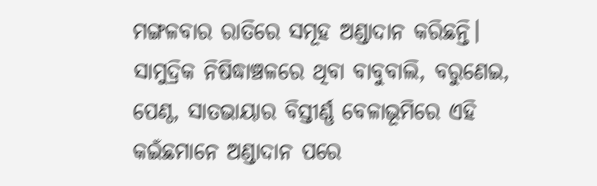ମଙ୍ଗଳବାର ରାତିରେ ସମୂହ ଅଣ୍ଡାଦାନ କରିଛନ୍ତି। ସାମୁଦ୍ରିକ ନିଷିଦ୍ଧାଞ୍ଚଳରେ ଥିବା ବାବୁବାଲି, ବରୁଣେଇ, ପେଣ୍ଠ, ସାତଭାୟାର ବିସ୍ତୀର୍ଣ୍ଣ ବେଳାଭୂମିରେ ଏହି କଇଁଛମାନେ ଅଣ୍ଡାଦାନ ପରେ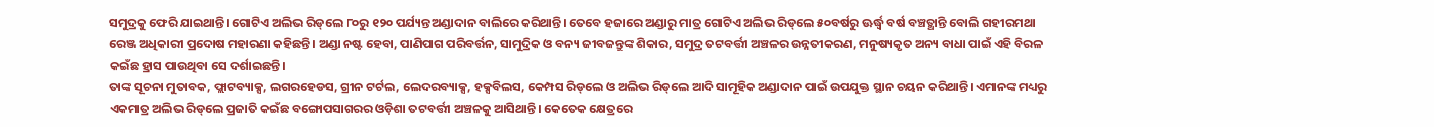ସମୁଦ୍ରକୁ ଫେରି ଯାଇଥାନ୍ତି। ଗୋଟିଏ ଅଲିଭ ରିଡ୍‌ଲେ ୮୦ରୁ ୧୨୦ ପର୍ଯ୍ୟନ୍ତ ଅଣ୍ଡାଦାନ ବାଲିରେ କରିଥାନ୍ତି। ତେବେ ହଜାରେ ଅଣ୍ଡାରୁ ମାତ୍ର ଗୋଟିଏ ଅଲିଭ ରିଡ୍‌ଲେ ୫୦ବର୍ଷରୁ ଊର୍ଦ୍ଧ୍ୱ ବର୍ଷ ବଞ୍ଚତ୍ଥାନ୍ତି ବୋଲି ଗହୀରମଥା ରେଞ୍ଜ ଅଧିକାରୀ ପ୍ରଦୋଷ ମହାରଣା କହିଛନ୍ତି। ଅଣ୍ଡା ନଷ୍ଟ ହେବା, ପାଣିପାଗ ପରିବର୍ତ୍ତନ, ସାମୁଦ୍ରିକ ଓ ବନ୍ୟ ଜୀବଜନ୍ତୁଙ୍କ ଶିକାର, ସମୁଦ୍ର ତଟବର୍ତ୍ତୀ ଅଞ୍ଚଳର ଉନ୍ନତୀକରଣ, ମନୁଷ୍ୟକୃତ ଅନ୍ୟ ବାଧା ପାଇଁ ଏହି ବିରଳ କଇଁଛ ହ୍ରାସ ପାଉଥିବା ସେ ଦର୍ଶାଇଛନ୍ତି।
ତାଙ୍କ ସୂଚନା ମୁତାବକ, ଫ୍ଲାଟବ୍ୟାକ୍ସ, ଲଗରହେଡସ, ଗ୍ରୀନ ଟର୍ଟଲ, ଲେଦରବ୍ୟାକ୍ସ, ହକ୍ସବିଲସ, କେମ୍ପସ ରିଡ୍‌ଲେ ଓ ଅଲିଭ ରିଡ୍‌ଲେ ଆଦି ସାମୂହିକ ଅଣ୍ଡାଦାନ ପାଇଁ ଉପଯୁକ୍ତ ସ୍ଥାନ ଚୟନ କରିଥାନ୍ତି। ଏମାନଙ୍କ ମଧ୍ୟରୁ ଏକମାତ୍ର ଅଲିଭ ରିଡ୍‌ଲେ ପ୍ରଜାତି କଇଁଛ ବଙ୍ଗୋପସାଗରର ଓଡ଼ିଶା ତଟବର୍ତ୍ତୀ ଅଞ୍ଚଳକୁ ଆସିଥାନ୍ତି। କେତେକ କ୍ଷେତ୍ରରେ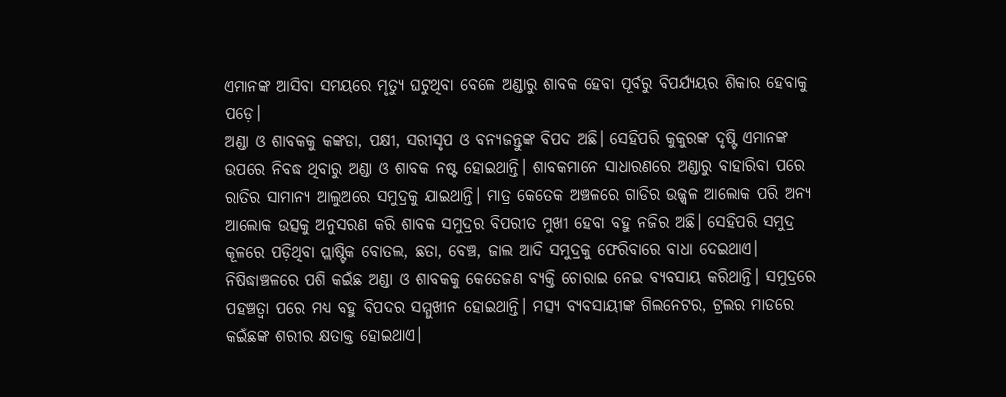ଏମାନଙ୍କ ଆସିବା ସମୟରେ ମୃତ୍ୟୁ ଘଟୁଥିବା ବେଳେ ଅଣ୍ଡାରୁ ଶାବକ ହେବା ପୂର୍ବରୁ ବିପର୍ଯ୍ୟୟର ଶିକାର ହେବାକୁ ପଡ଼େ।
ଅଣ୍ଡା ଓ ଶାବକକୁ କଙ୍କଡା, ପକ୍ଷୀ, ସରୀସୃପ ଓ ବନ୍ୟଜନ୍ତୁଙ୍କ ବିପଦ ଅଛି। ସେହିପରି କୁକୁରଙ୍କ ଦୃଷ୍ଟି ଏମାନଙ୍କ ଉପରେ ନିବଦ୍ଧ ଥିବାରୁ ଅଣ୍ଡା ଓ ଶାବକ ନଷ୍ଟ ହୋଇଥାନ୍ତି। ଶାବକମାନେ ସାଧାରଣରେ ଅଣ୍ଡାରୁ ବାହାରିବା ପରେ ରାତିର ସାମାନ୍ୟ ଆଲୁଅରେ ସମୁଦ୍ରକୁ ଯାଇଥାନ୍ତି। ମାତ୍ର କେତେକ ଅଞ୍ଚଳରେ ଗାଡିର ଉଜ୍ଜ୍ୱଳ ଆଲୋକ ପରି ଅନ୍ୟ ଆଲୋକ ଉତ୍ସକୁ ଅନୁସରଣ କରି ଶାବକ ସମୁଦ୍ରର ବିପରୀତ ମୁଖୀ ହେବା ବହୁ ନଜିର ଅଛି। ସେହିପରି ସମୁଦ୍ର କୂଳରେ ପଡ଼ିଥିବା ପ୍ଲାଷ୍ଟିକ ବୋତଲ, ଛତା, ବେଞ୍ଚ, ଜାଲ ଆଦି ସମୁଦ୍ରକୁ ଫେରିବାରେ ବାଧା ଦେଇଥାଏ। ନିଷିଦ୍ଧାଞ୍ଚଳରେ ପଶି କଇଁଛ ଅଣ୍ଡା ଓ ଶାବକକୁ କେତେଜଣ ବ୍ୟକ୍ତି ଚୋରାଇ ନେଇ ବ୍ୟବସାୟ କରିଥାନ୍ତି। ସମୁଦ୍ରରେ ପହଞ୍ଚତ୍ବା ପରେ ମଧ୍ୟ ବହୁ ବିପଦର ସମ୍ମୁଖୀନ ହୋଇଥାନ୍ତି। ମତ୍ସ୍ୟ ବ୍ୟବସାୟୀଙ୍କ ଗିଲନେଟର, ଟ୍ରଲର ମାଡରେ କଇଁଛଙ୍କ ଶରୀର କ୍ଷତାକ୍ତ ହୋଇଥାଏ।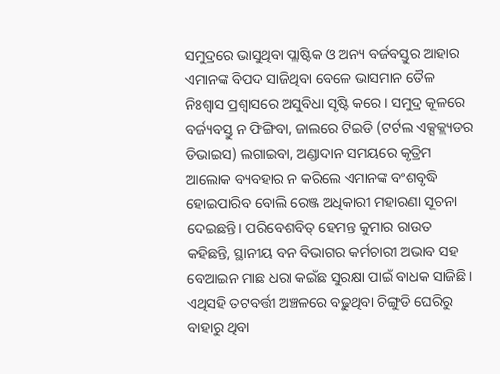ସମୁଦ୍ରରେ ଭାସୁଥିବା ପ୍ଲାଷ୍ଟିକ ଓ ଅନ୍ୟ ବର୍ଜବସ୍ତୁର ଆହାର ଏମାନଙ୍କ ବିପଦ ସାଜିଥିବା ବେଳେ ଭାସମାନ ତୈଳ ନିଃଶ୍ୱାସ ପ୍ରଶ୍ୱାସରେ ଅସୁବିଧା ସୃଷ୍ଟି କରେ। ସମୁଦ୍ର କୂଳରେ ବର୍ଜ୍ୟବସ୍ତୁ ନ ଫିଙ୍ଗିବା, ଜାଲରେ ଟିଇଡି (ଟର୍ଟଲ ଏକ୍ସକ୍ଲ୍ୟଡର ଡିଭାଇସ) ଲଗାଇବା, ଅଣ୍ଡାଦାନ ସମୟରେ କୃତ୍ରିମ ଆଲୋକ ବ୍ୟବହାର ନ କରିଲେ ଏମାନଙ୍କ ବଂଶବୃଦ୍ଧି ହୋଇପାରିବ ବୋଲି ରେଞ୍ଜ ଅଧିକାରୀ ମହାରଣା ସୂଚନା ଦେଇଛନ୍ତି। ପରିବେଶବିତ୍‌ ହେମନ୍ତ କୁମାର ରାଉତ କହିଛନ୍ତି, ସ୍ଥାନୀୟ ବନ ବିଭାଗର କର୍ମଚାରୀ ଅଭାବ ସହ ବେଆଇନ ମାଛ ଧରା କଇଁଛ ସୁରକ୍ଷା ପାଇଁ ବାଧକ ସାଜିଛି। ଏଥିସହି ତଟବର୍ତ୍ତୀ ଅଞ୍ଚଳରେ ବଢ଼ୁଥିବା ଚିଙ୍ଗୁଡି ଘେରିରୁ ବାହାରୁ ଥିବା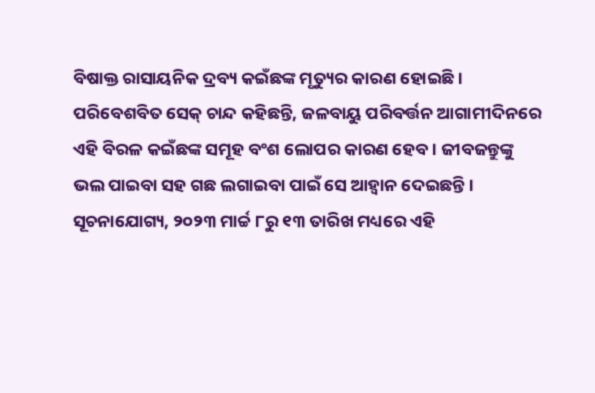ବିଷାକ୍ତ ରାସାୟନିକ ଦ୍ରବ୍ୟ କଇଁଛଙ୍କ ମୃତ୍ୟୁର କାରଣ ହୋଇଛି। ପରିବେଶବିତ ସେକ୍‌ ଚାନ୍ଦ କହିଛନ୍ତି, ଜଳବାୟୁ ପରିବର୍ତ୍ତନ ଆଗାମୀଦିନରେ ଏହି ବିରଳ କଇଁଛଙ୍କ ସମୂହ ବଂଶ ଲୋପର କାରଣ ହେବ। ଜୀବଜନ୍ତୁଙ୍କୁ ଭଲ ପାଇବା ସହ ଗଛ ଲଗାଇବା ପାଇଁ ସେ ଆହ୍ବାନ ଦେଇଛନ୍ତି। ସୂଚନାଯୋଗ୍ୟ, ୨୦୨୩ ମାର୍ଚ୍ଚ ୮ରୁ ୧୩ ତାରିଖ ମଧ୍ୟରେ ଏହି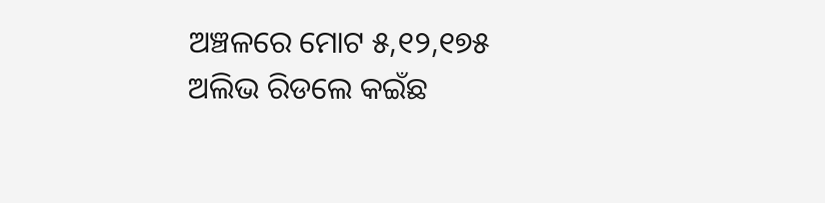ଅଞ୍ଚଳରେ ମୋଟ ୫,୧୨,୧୭୫ ଅଲିଭ ରିଡଲେ କଇଁଛ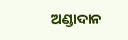ଅଣ୍ଡାଦାନ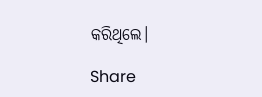କରିଥିଲେ।

Share